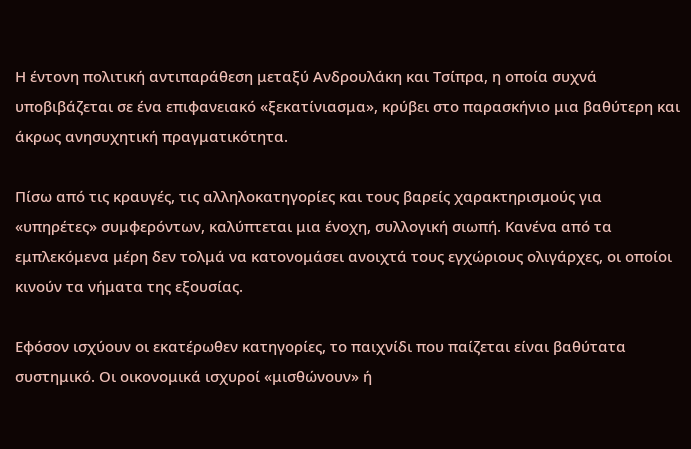Η έντονη πολιτική αντιπαράθεση μεταξύ Ανδρουλάκη και Τσίπρα, η οποία συχνά υποβιβάζεται σε ένα επιφανειακό «ξεκατίνιασμα», κρύβει στο παρασκήνιο μια βαθύτερη και άκρως ανησυχητική πραγματικότητα.

Πίσω από τις κραυγές, τις αλληλοκατηγορίες και τους βαρείς χαρακτηρισμούς για «υπηρέτες» συμφερόντων, καλύπτεται μια ένοχη, συλλογική σιωπή. Κανένα από τα εμπλεκόμενα μέρη δεν τολμά να κατονομάσει ανοιχτά τους εγχώριους ολιγάρχες, οι οποίοι κινούν τα νήματα της εξουσίας.

Εφόσον ισχύουν οι εκατέρωθεν κατηγορίες, το παιχνίδι που παίζεται είναι βαθύτατα συστημικό. Οι οικονομικά ισχυροί «μισθώνουν» ή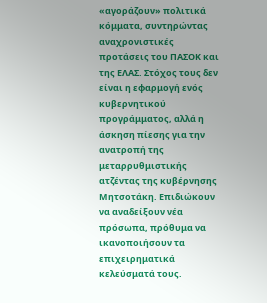«αγοράζουν» πολιτικά κόμματα, συντηρώντας αναχρονιστικές προτάσεις του ΠΑΣΟΚ και της ΕΛΑΣ. Στόχος τους δεν είναι η εφαρμογή ενός κυβερνητικού προγράμματος, αλλά η άσκηση πίεσης για την ανατροπή της μεταρρυθμιστικής ατζέντας της κυβέρνησης Μητσοτάκη. Επιδιώκουν να αναδείξουν νέα πρόσωπα, πρόθυμα να ικανοποιήσουν τα επιχειρηματικά κελεύσματά τους.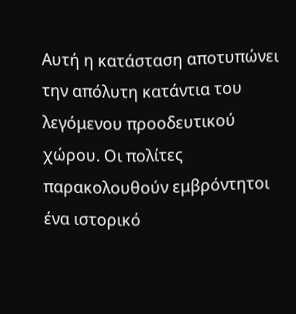Αυτή η κατάσταση αποτυπώνει την απόλυτη κατάντια του λεγόμενου προοδευτικού χώρου. Οι πολίτες παρακολουθούν εμβρόντητοι ένα ιστορικό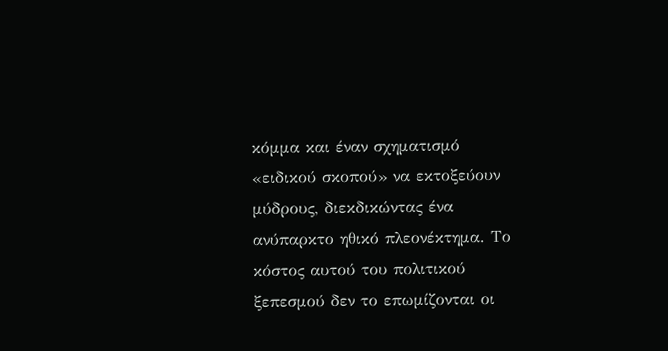κόμμα και έναν σχηματισμό «ειδικού σκοπού» να εκτοξεύουν μύδρους, διεκδικώντας ένα ανύπαρκτο ηθικό πλεονέκτημα. Το κόστος αυτού του πολιτικού ξεπεσμού δεν το επωμίζονται οι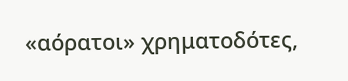«αόρατοι» χρηματοδότες,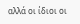αλλά οι ίδιοι οι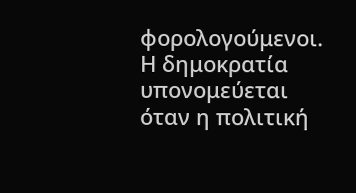φορολογούμενοι. Η δημοκρατία υπονομεύεται όταν η πολιτική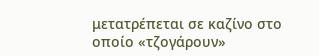μετατρέπεται σε καζίνο στο οποίο «τζογάρουν»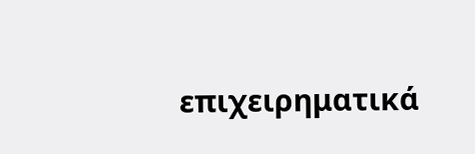επιχειρηματικά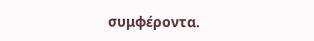συμφέροντα.